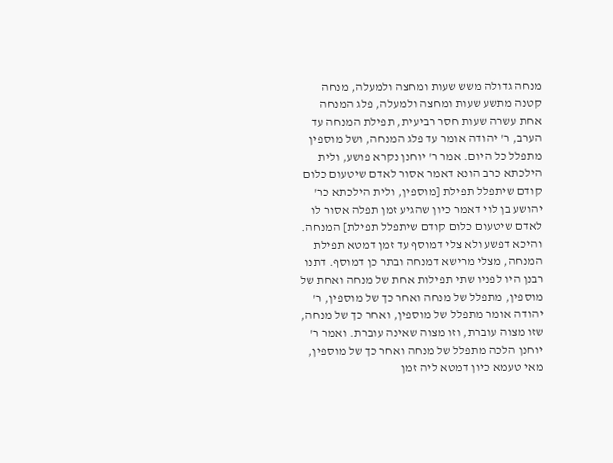מנחה גדולה משש שעות ומחצה ולמעלה, מנחה קטנה מתשע שעות ומחצה ולמעלה, פלג המנחה אחת עשרה שעות חסר רביעית, תפילת המנחה עד הערב, ר' יהודה אומר עד פלג המנחה, ושל מוספין מתפלל כל היום. אמר ר' יוחנן נקרא פושע, ולית הילכתא כרב הונא דאמר אסור לאדם שיטעום כלום קודם שיתפלל תפילת [מוספין, ולית הילכתא כר' יהושע בן לוי דאמר כיון שהגיע זמן תפלה אסור לו לאדם שיטעום כלום קודם שיתפלל תפילת] המנחה. והיכא דפשע ולא צלי דמוסף עד זמן דמטא תפילת המנחה, מצלי מרישא דמנחה ובתר כן דמוסף. דתנו רבנן היו לפניו שתי תפילות אחת של מנחה ואחת של מוספין, מתפלל של מנחה ואחר כך של מוספין, ר' יהודה אומר מתפלל של מוספין, ואחר כך של מנחה, שזו מצוה עוברת, וזו מצוה שאינה עוברת. ואמר ר' יוחנן הלכה מתפלל של מנחה ואחר כך של מוספין, מאי טעמא כיון דמטא ליה זמן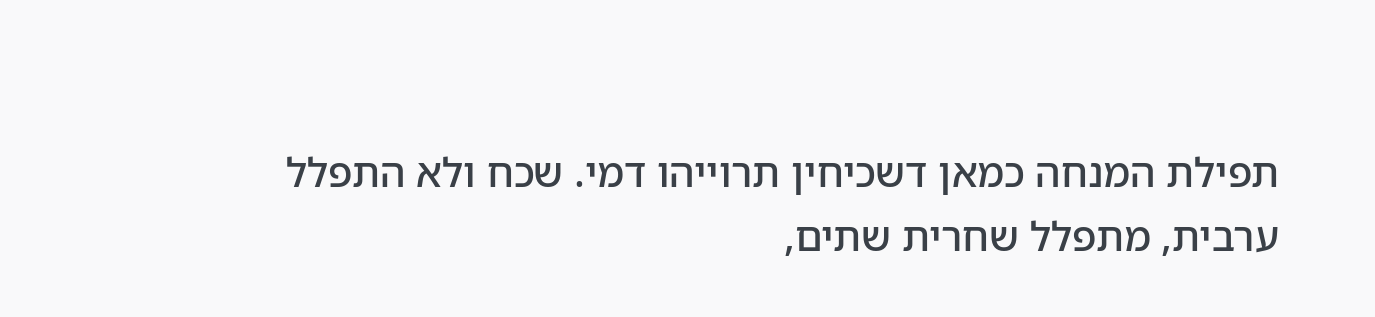תפילת המנחה כמאן דשכיחין תרוייהו דמי. שכח ולא התפלל ערבית, מתפלל שחרית שתים,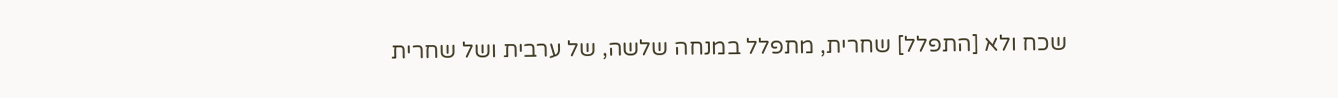שכח ולא [התפלל] שחרית, מתפלל במנחה שלשה, של ערבית ושל שחרית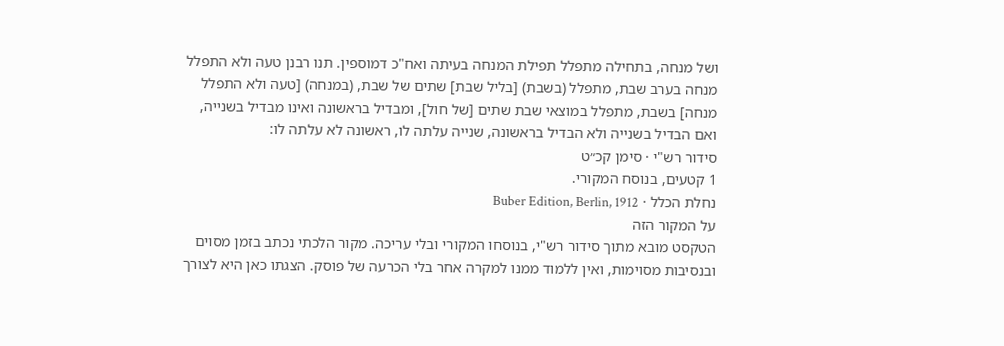ושל מנחה, בתחילה מתפלל תפילת המנחה בעיתה ואח"כ דמוספין. תנו רבנן טעה ולא התפלל מנחה בערב שבת, מתפלל (בשבת) [בליל שבת] שתים של שבת, (במנחה) [טעה ולא התפלל מנחה] בשבת, מתפלל במוצאי שבת שתים [של חול], ומבדיל בראשונה ואינו מבדיל בשנייה, ואם הבדיל בשנייה ולא הבדיל בראשונה, שנייה עלתה לו, ראשונה לא עלתה לו:
סידור רש"י · סימן קכ״ט
1 קטעים, בנוסח המקורי.
נחלת הכלל · Buber Edition, Berlin, 1912
על המקור הזה
הטקסט מובא מתוך סידור רש"י, בנוסחו המקורי ובלי עריכה. מקור הלכתי נכתב בזמן מסוים ובנסיבות מסוימות, ואין ללמוד ממנו למקרה אחר בלי הכרעה של פוסק. הצגתו כאן היא לצורך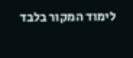לימוד המקור בלבד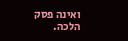ואינה פסק הלכה.